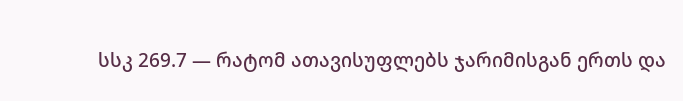სსკ 269.7 — რატომ ათავისუფლებს ჯარიმისგან ერთს და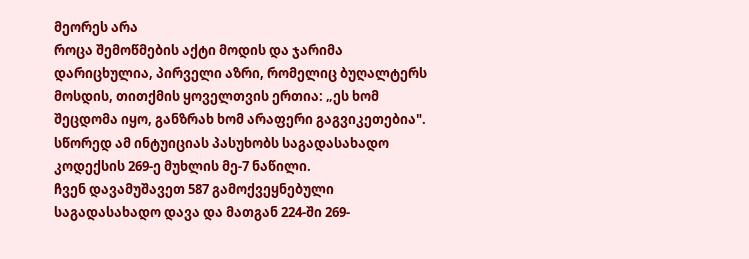მეორეს არა
როცა შემოწმების აქტი მოდის და ჯარიმა დარიცხულია, პირველი აზრი, რომელიც ბუღალტერს მოსდის, თითქმის ყოველთვის ერთია: „ეს ხომ შეცდომა იყო, განზრახ ხომ არაფერი გაგვიკეთებია". სწორედ ამ ინტუიციას პასუხობს საგადასახადო კოდექსის 269-ე მუხლის მე-7 ნაწილი.
ჩვენ დავამუშავეთ 587 გამოქვეყნებული საგადასახადო დავა და მათგან 224-ში 269-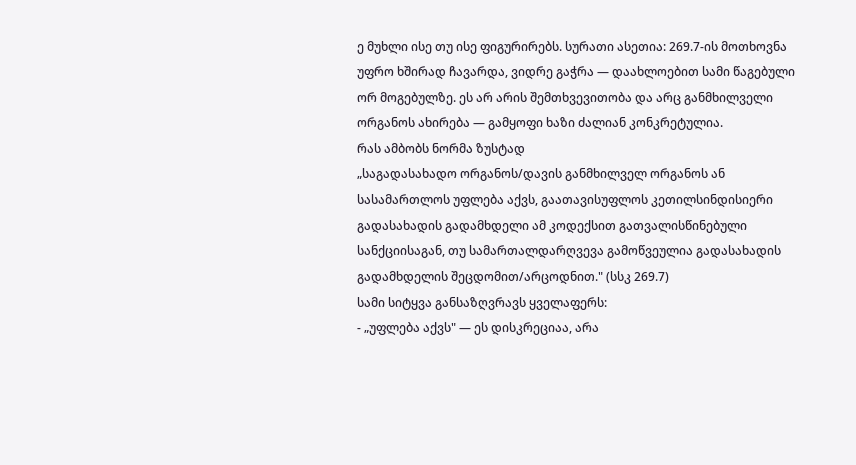ე მუხლი ისე თუ ისე ფიგურირებს. სურათი ასეთია: 269.7-ის მოთხოვნა უფრო ხშირად ჩავარდა, ვიდრე გაჭრა — დაახლოებით სამი წაგებული ორ მოგებულზე. ეს არ არის შემთხვევითობა და არც განმხილველი ორგანოს ახირება — გამყოფი ხაზი ძალიან კონკრეტულია.
რას ამბობს ნორმა ზუსტად
„საგადასახადო ორგანოს/დავის განმხილველ ორგანოს ან სასამართლოს უფლება აქვს, გაათავისუფლოს კეთილსინდისიერი გადასახადის გადამხდელი ამ კოდექსით გათვალისწინებული სანქციისაგან, თუ სამართალდარღვევა გამოწვეულია გადასახადის გადამხდელის შეცდომით/არცოდნით." (სსკ 269.7)
სამი სიტყვა განსაზღვრავს ყველაფერს:
- „უფლება აქვს" — ეს დისკრეციაა, არა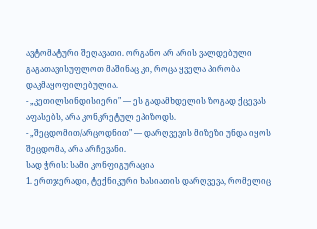ავტომატური შეღავათი. ორგანო არ არის ვალდებული გაგათავისუფლოთ მაშინაც კი, როცა ყველა პირობა დაკმაყოფილებულია.
- „კეთილსინდისიერი" — ეს გადამხდელის ზოგად ქცევას აფასებს, არა კონკრეტულ ეპიზოდს.
- „შეცდომით/არცოდნით" — დარღვევის მიზეზი უნდა იყოს შეცდომა, არა არჩევანი.
სად ჭრის: სამი კონფიგურაცია
1. ერთჯერადი, ტექნიკური ხასიათის დარღვევა, რომელიც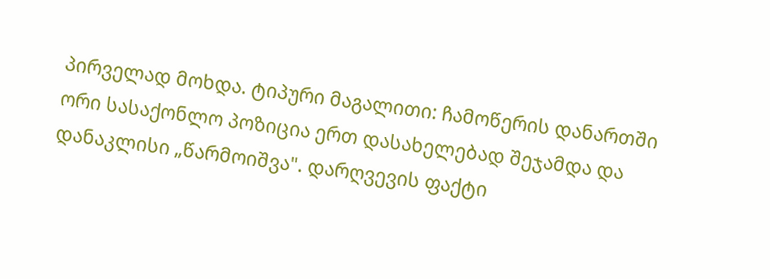პირველად მოხდა. ტიპური მაგალითი: ჩამოწერის დანართში ორი სასაქონლო პოზიცია ერთ დასახელებად შეჯამდა და დანაკლისი „წარმოიშვა". დარღვევის ფაქტი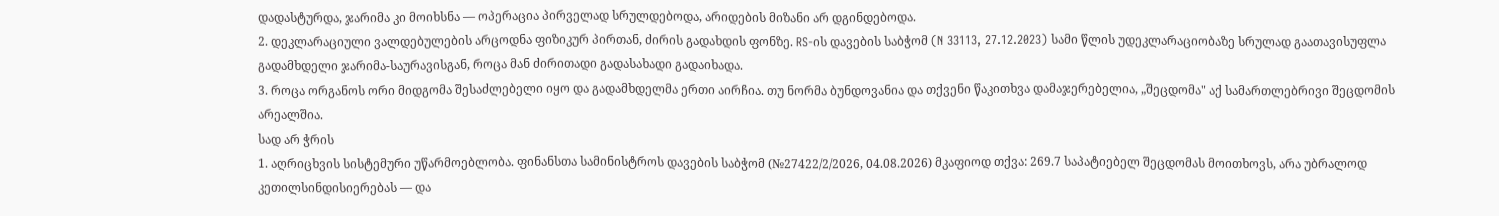დადასტურდა, ჯარიმა კი მოიხსნა — ოპერაცია პირველად სრულდებოდა, არიდების მიზანი არ დგინდებოდა.
2. დეკლარაციული ვალდებულების არცოდნა ფიზიკურ პირთან, ძირის გადახდის ფონზე. RS-ის დავების საბჭომ (N 33113, 27.12.2023) სამი წლის უდეკლარაციობაზე სრულად გაათავისუფლა გადამხდელი ჯარიმა-საურავისგან, როცა მან ძირითადი გადასახადი გადაიხადა.
3. როცა ორგანოს ორი მიდგომა შესაძლებელი იყო და გადამხდელმა ერთი აირჩია. თუ ნორმა ბუნდოვანია და თქვენი წაკითხვა დამაჯერებელია, „შეცდომა" აქ სამართლებრივი შეცდომის არეალშია.
სად არ ჭრის
1. აღრიცხვის სისტემური უწარმოებლობა. ფინანსთა სამინისტროს დავების საბჭომ (№27422/2/2026, 04.08.2026) მკაფიოდ თქვა: 269.7 საპატიებელ შეცდომას მოითხოვს, არა უბრალოდ კეთილსინდისიერებას — და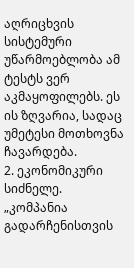აღრიცხვის სისტემური უწარმოებლობა ამ ტესტს ვერ აკმაყოფილებს. ეს ის ზღვარია, სადაც უმეტესი მოთხოვნა ჩავარდება.
2. ეკონომიკური სიძნელე. „კომპანია გადარჩენისთვის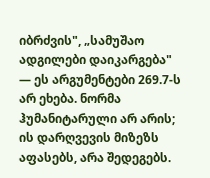იბრძვის", „სამუშაო ადგილები დაიკარგება" — ეს არგუმენტები 269.7-ს არ ეხება. ნორმა ჰუმანიტარული არ არის; ის დარღვევის მიზეზს აფასებს, არა შედეგებს.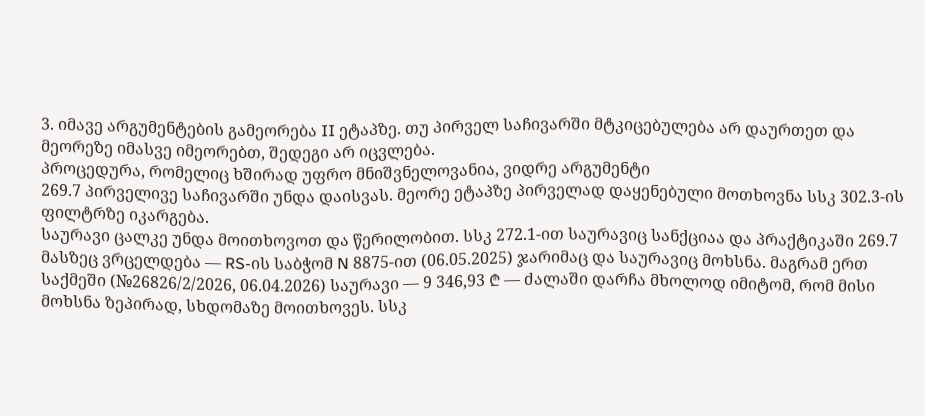3. იმავე არგუმენტების გამეორება II ეტაპზე. თუ პირველ საჩივარში მტკიცებულება არ დაურთეთ და მეორეზე იმასვე იმეორებთ, შედეგი არ იცვლება.
პროცედურა, რომელიც ხშირად უფრო მნიშვნელოვანია, ვიდრე არგუმენტი
269.7 პირველივე საჩივარში უნდა დაისვას. მეორე ეტაპზე პირველად დაყენებული მოთხოვნა სსკ 302.3-ის ფილტრზე იკარგება.
საურავი ცალკე უნდა მოითხოვოთ და წერილობით. სსკ 272.1-ით საურავიც სანქციაა და პრაქტიკაში 269.7 მასზეც ვრცელდება — RS-ის საბჭომ N 8875-ით (06.05.2025) ჯარიმაც და საურავიც მოხსნა. მაგრამ ერთ საქმეში (№26826/2/2026, 06.04.2026) საურავი — 9 346,93 ₾ — ძალაში დარჩა მხოლოდ იმიტომ, რომ მისი მოხსნა ზეპირად, სხდომაზე მოითხოვეს. სსკ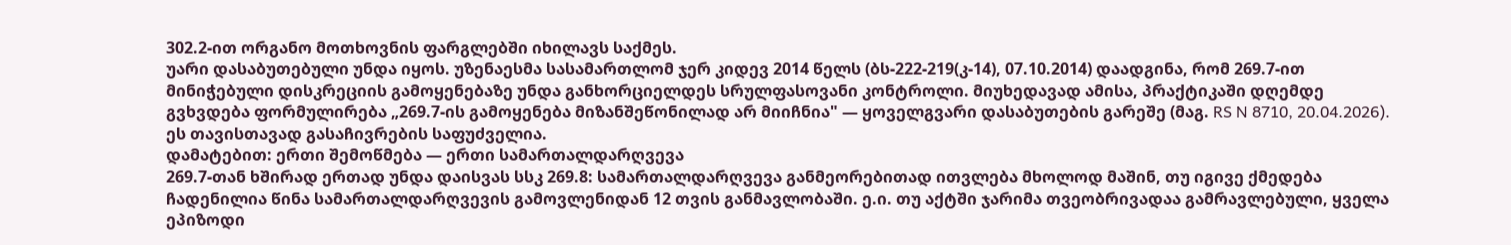302.2-ით ორგანო მოთხოვნის ფარგლებში იხილავს საქმეს.
უარი დასაბუთებული უნდა იყოს. უზენაესმა სასამართლომ ჯერ კიდევ 2014 წელს (ბს-222-219(კ-14), 07.10.2014) დაადგინა, რომ 269.7-ით მინიჭებული დისკრეციის გამოყენებაზე უნდა განხორციელდეს სრულფასოვანი კონტროლი. მიუხედავად ამისა, პრაქტიკაში დღემდე გვხვდება ფორმულირება „269.7-ის გამოყენება მიზანშეწონილად არ მიიჩნია" — ყოველგვარი დასაბუთების გარეშე (მაგ. RS N 8710, 20.04.2026). ეს თავისთავად გასაჩივრების საფუძველია.
დამატებით: ერთი შემოწმება — ერთი სამართალდარღვევა
269.7-თან ხშირად ერთად უნდა დაისვას სსკ 269.8: სამართალდარღვევა განმეორებითად ითვლება მხოლოდ მაშინ, თუ იგივე ქმედება ჩადენილია წინა სამართალდარღვევის გამოვლენიდან 12 თვის განმავლობაში. ე.ი. თუ აქტში ჯარიმა თვეობრივადაა გამრავლებული, ყველა ეპიზოდი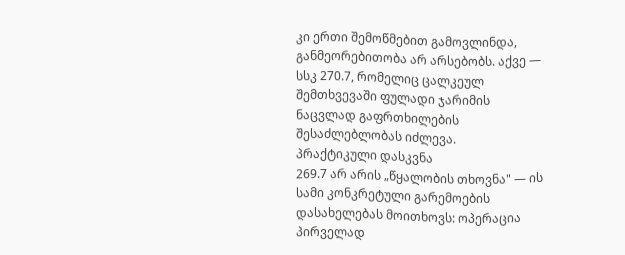კი ერთი შემოწმებით გამოვლინდა, განმეორებითობა არ არსებობს. აქვე — სსკ 270.7, რომელიც ცალკეულ შემთხვევაში ფულადი ჯარიმის ნაცვლად გაფრთხილების შესაძლებლობას იძლევა.
პრაქტიკული დასკვნა
269.7 არ არის „წყალობის თხოვნა" — ის სამი კონკრეტული გარემოების დასახელებას მოითხოვს: ოპერაცია პირველად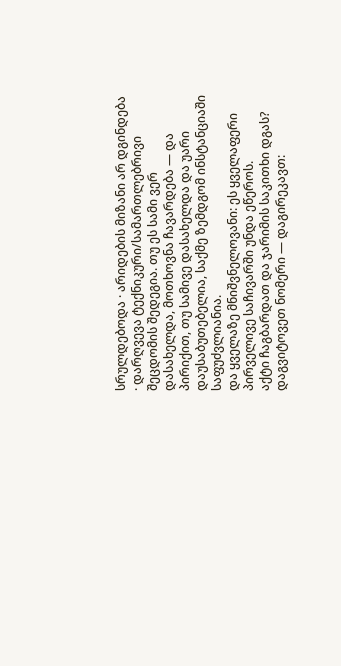სრულდებოდა · არიდების მიზანი არ დგინდება · დარღვევა ტექნიკური/სამართლებრივი შეცდომის შედეგია. თუ ეს სამი ვერ დასახელდა, მოთხოვნა ჩავარდება — და პირიქით, თუ სამივე დასახელდა და უარი დაუსაბუთებელია, საქმე ზემდგომ ინსტანციაში საფუძვლიანია.
და ყველაზე მნიშვნელოვანი: ეს ყველაფერი პირველივე საჩივარში უნდა ეწეროს.
აქტი ჩაგბარდათ და ჯარიმის საკითხი დგას? დაგვიტოვეთ ნომერი — დაგირეკავთ: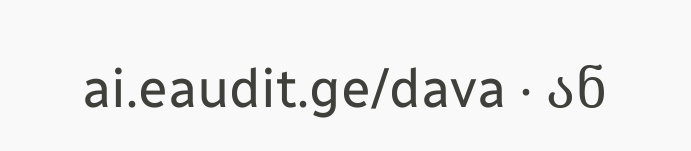ai.eaudit.ge/dava · ან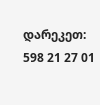დარეკეთ: 598 21 27 01